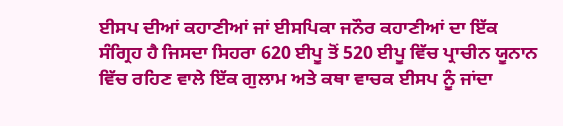ਈਸਪ ਦੀਆਂ ਕਹਾਣੀਆਂ ਜਾਂ ਈਸਪਿਕਾ ਜਨੌਰ ਕਹਾਣੀਆਂ ਦਾ ਇੱਕ ਸੰਗ੍ਰਿਹ ਹੈ ਜਿਸਦਾ ਸਿਹਰਾ 620 ਈਪੂ ਤੋਂ 520 ਈਪੂ ਵਿੱਚ ਪ੍ਰਾਚੀਨ ਯੂਨਾਨ ਵਿੱਚ ਰਹਿਣ ਵਾਲੇ ਇੱਕ ਗੁਲਾਮ ਅਤੇ ਕਥਾ ਵਾਚਕ ਈਸਪ ਨੂੰ ਜਾਂਦਾ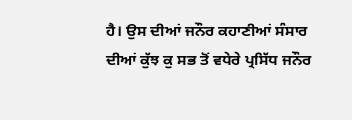ਹੈ। ਉਸ ਦੀਆਂ ਜਨੌਰ ਕਹਾਣੀਆਂ ਸੰਸਾਰ ਦੀਆਂ ਕੁੱਝ ਕੁ ਸਭ ਤੋਂ ਵਧੇਰੇ ਪ੍ਰਸਿੱਧ ਜਨੌਰ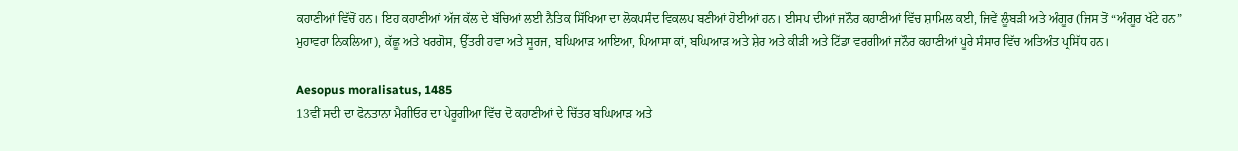ਕਹਾਣੀਆਂ ਵਿੱਚੋਂ ਹਨ। ਇਹ ਕਹਾਣੀਆਂ ਅੱਜ ਕੱਲ ਦੇ ਬੱਚਿਆਂ ਲਈ ਨੈਤਿਕ ਸਿੱਖਿਆ ਦਾ ਲੋਕਪਸੰਦ ਵਿਕਲਪ ਬਣੀਆਂ ਹੋਈਆਂ ਹਨ। ਈਸਪ ਦੀਆਂ ਜਨੌਰ ਕਹਾਣੀਆਂ ਵਿੱਚ ਸ਼ਾਮਿਲ ਕਈ, ਜਿਵੇਂ ਲੂੰਬੜੀ ਅਤੇ ਅੰਗੂਰ (ਜਿਸ ਤੋਂ “ਅੰਗੂਰ ਖੱਟੇ ਹਨ” ਮੁਹਾਵਰਾ ਨਿਕਲਿਆ), ਕੱਛੂ ਅਤੇ ਖਰਗੋਸ, ਉੱਤਰੀ ਹਵਾ ਅਤੇ ਸੂਰਜ, ਬਘਿਆੜ ਆਇਆ, ਪਿਆਸਾ ਕਾਂ, ਬਘਿਆੜ ਅਤੇ ਸ਼ੇਰ ਅਤੇ ਕੀੜੀ ਅਤੇ ਟਿੱਡਾ ਵਰਗੀਆਂ ਜਨੌਰ ਕਹਾਣੀਆਂ ਪੂਰੇ ਸੰਸਾਰ ਵਿੱਚ ਅਤਿਅੰਤ ਪ੍ਰਸਿੱਧ ਹਨ।

Aesopus moralisatus, 1485
13ਵੀਂ ਸਦੀ ਦਾ ਫੋਨਤਾਨਾ ਮੈਗੀਓਰ ਦਾ ਪੇਰੂਗੀਆ ਵਿੱਚ ਦੋ ਕਹਾਣੀਆਂ ਦੇ ਚਿੱਤਰ ਬਘਿਆੜ ਅਤੇ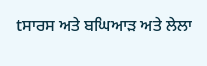tਸਾਰਸ ਅਤੇ ਬਘਿਆੜ ਅਤੇ ਲੇਲਾ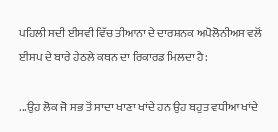ਪਹਿਲੀ ਸਦੀ ਈਸਵੀ ਵਿੱਚ ਤੀਆਨਾ ਦੇ ਦਾਰਸ਼ਨਕ ਅਪੋਲੋਨੀਅਸ ਵਲੋਂ ਈਸਪ ਦੇ ਬਾਰੇ ਹੇਠਲੇ ਕਥਨ ਦਾ ਰਿਕਾਰਡ ਮਿਲਦਾ ਹੈ:

...ਉਹ ਲੋਕ ਜੋ ਸਭ ਤੋਂ ਸਾਦਾ ਖਾਣਾ ਖਾਂਦੇ ਹਨ ਉਹ ਬਹੁਤ ਵਧੀਆ ਖਾਂਦੇ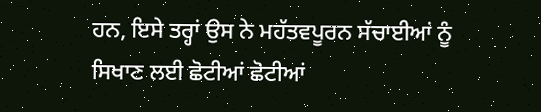ਹਨ, ਇਸੇ ਤਰ੍ਹਾਂ ਉਸ ਨੇ ਮਹੱਤਵਪੂਰਨ ਸੱਚਾਈਆਂ ਨੂੰ ਸਿਖਾਣ ਲਈ ਛੋਟੀਆਂ ਛੋਟੀਆਂ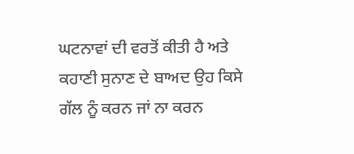ਘਟਨਾਵਾਂ ਦੀ ਵਰਤੋਂ ਕੀਤੀ ਹੈ ਅਤੇ ਕਹਾਣੀ ਸੁਨਾਣ ਦੇ ਬਾਅਦ ਉਹ ਕਿਸੇ ਗੱਲ ਨੂੰ ਕਰਨ ਜਾਂ ਨਾ ਕਰਨ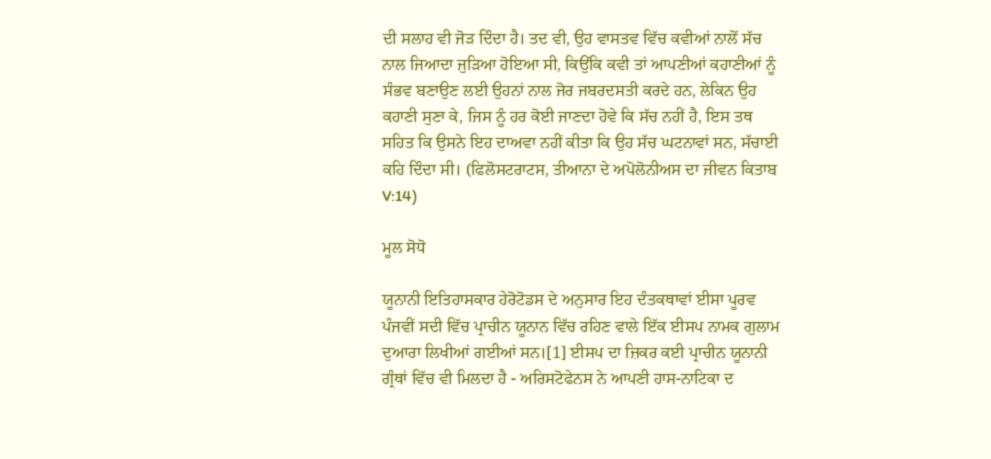ਦੀ ਸਲਾਹ ਵੀ ਜੋੜ ਦਿੰਦਾ ਹੈ। ਤਦ ਵੀ, ਉਹ ਵਾਸਤਵ ਵਿੱਚ ਕਵੀਆਂ ਨਾਲੋਂ ਸੱਚ ਨਾਲ ਜਿਆਦਾ ਜੁੜਿਆ ਹੋਇਆ ਸੀ, ਕਿਉਂਕਿ ਕਵੀ ਤਾਂ ਆਪਣੀਆਂ ਕਹਾਣੀਆਂ ਨੂੰ ਸੰਭਵ ਬਣਾਉਣ ਲਈ ਉਹਨਾਂ ਨਾਲ ਜੋਰ ਜਬਰਦਸਤੀ ਕਰਦੇ ਹਨ, ਲੇਕਿਨ ਉਹ ਕਹਾਣੀ ਸੁਣਾ ਕੇ, ਜਿਸ ਨੂੰ ਹਰ ਕੋਈ ਜਾਣਦਾ ਹੋਵੇ ਕਿ ਸੱਚ ਨਹੀਂ ਹੈ, ਇਸ ਤਥ ਸਹਿਤ ਕਿ ਉਸਨੇ ਇਹ ਦਾਅਵਾ ਨਹੀਂ ਕੀਤਾ ਕਿ ਉਹ ਸੱਚ ਘਟਨਾਵਾਂ ਸਨ, ਸੱਚਾਈ ਕਹਿ ਦਿੰਦਾ ਸੀ। (ਫਿਲੋਸਟਰਾਟਸ, ਤੀਆਨਾ ਦੇ ਅਪੋਲੋਨੀਅਸ ਦਾ ਜੀਵਨ ਕਿਤਾਬ V:14)

ਮੂਲ ਸੋਧੋ

ਯੂਨਾਨੀ ਇਤਿਹਾਸਕਾਰ ਹੇਰੋਟੋਡਸ ਦੇ ਅਨੁਸਾਰ ਇਹ ਦੰਤਕਥਾਵਾਂ ਈਸਾ ਪੂਰਵ ਪੰਜਵੀਂ ਸਦੀ ਵਿੱਚ ਪ੍ਰਾਚੀਨ ਯੂਨਾਨ ਵਿੱਚ ਰਹਿਣ ਵਾਲੇ ਇੱਕ ਈਸਪ ਨਾਮਕ ਗੁਲਾਮ ਦੁਆਰਾ ਲਿਖੀਆਂ ਗਈਆਂ ਸਨ।[1] ਈਸਪ ਦਾ ਜ਼ਿਕਰ ਕਈ ਪ੍ਰਾਚੀਨ ਯੂਨਾਨੀ ਗ੍ਰੰਥਾਂ ਵਿੱਚ ਵੀ ਮਿਲਦਾ ਹੈ - ਅਰਿਸਟੋਫੇਨਸ ਨੇ ਆਪਣੀ ਹਾਸ-ਨਾਟਿਕਾ ਦ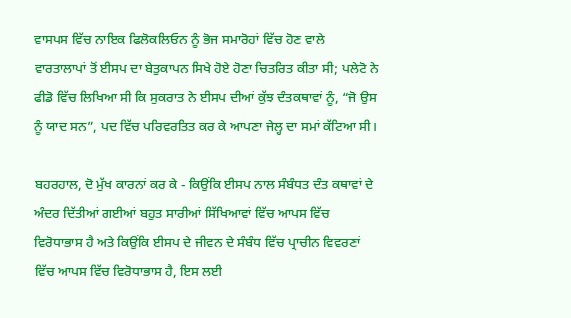ਵਾਸਪਸ ਵਿੱਚ ਨਾਇਕ ਫਿਲੋਕਲਿਓਨ ਨੂੰ ਭੋਜ ਸਮਾਰੋਹਾਂ ਵਿੱਚ ਹੋਣ ਵਾਲੇ ਵਾਰਤਾਲਾਪਾਂ ਤੋਂ ਈਸਪ ਦਾ ਬੇਤੁਕਾਪਨ ਸਿਖੇ ਹੋਏ ਹੋਣਾ ਚਿਤਰਿਤ ਕੀਤਾ ਸੀ; ਪਲੇਟੋ ਨੇ ਫੀਡੋ ਵਿੱਚ ਲਿਖਿਆ ਸੀ ਕਿ ਸੁਕਰਾਤ ਨੇ ਈਸਪ ਦੀਆਂ ਕੁੱਝ ਦੰਤਕਥਾਵਾਂ ਨੂੰ, “ਜੋ ਉਸ ਨੂੰ ਯਾਦ ਸਨ”, ਪਦ ਵਿੱਚ ਪਰਿਵਰਤਿਤ ਕਰ ਕੇ ਆਪਣਾ ਜੇਲ੍ਹ ਦਾ ਸਮਾਂ ਕੱਟਿਆ ਸੀ।

ਬਹਰਹਾਲ, ਦੋ ਮੁੱਖ ਕਾਰਨਾਂ ਕਰ ਕੇ - ਕਿਉਂਕਿ ਈਸਪ ਨਾਲ ਸੰਬੰਧਤ ਦੰਤ ਕਥਾਵਾਂ ਦੇ ਅੰਦਰ ਦਿੱਤੀਆਂ ਗਈਆਂ ਬਹੁਤ ਸਾਰੀਆਂ ਸਿੱਖਿਆਵਾਂ ਵਿੱਚ ਆਪਸ ਵਿੱਚ ਵਿਰੋਧਾਭਾਸ ਹੈ ਅਤੇ ਕਿਉਂਕਿ ਈਸਪ ਦੇ ਜੀਵਨ ਦੇ ਸੰਬੰਧ ਵਿੱਚ ਪ੍ਰਾਚੀਨ ਵਿਵਰਣਾਂ ਵਿੱਚ ਆਪਸ ਵਿੱਚ ਵਿਰੋਧਾਭਾਸ ਹੈ, ਇਸ ਲਈ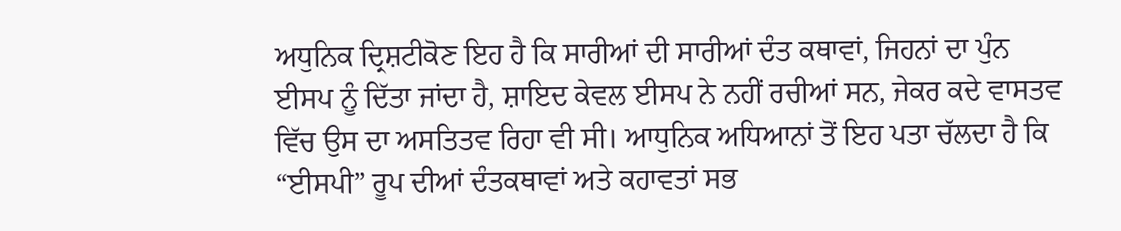ਅਧੁਨਿਕ ਦ੍ਰਿਸ਼ਟੀਕੋਣ ਇਹ ਹੈ ਕਿ ਸਾਰੀਆਂ ਦੀ ਸਾਰੀਆਂ ਦੰਤ ਕਥਾਵਾਂ, ਜਿਹਨਾਂ ਦਾ ਪੁੰਨ ਈਸਪ ਨੂੰ ਦਿੱਤਾ ਜਾਂਦਾ ਹੈ, ਸ਼ਾਇਦ ਕੇਵਲ ਈਸਪ ਨੇ ਨਹੀਂ ਰਚੀਆਂ ਸਨ, ਜੇਕਰ ਕਦੇ ਵਾਸਤਵ ਵਿੱਚ ਉਸ ਦਾ ਅਸਤਿਤਵ ਰਿਹਾ ਵੀ ਸੀ। ਆਧੁਨਿਕ ਅਧਿਆਨਾਂ ਤੋਂ ਇਹ ਪਤਾ ਚੱਲਦਾ ਹੈ ਕਿ “ਈਸਪੀ” ਰੂਪ ਦੀਆਂ ਦੰਤਕਥਾਵਾਂ ਅਤੇ ਕਹਾਵਤਾਂ ਸਭ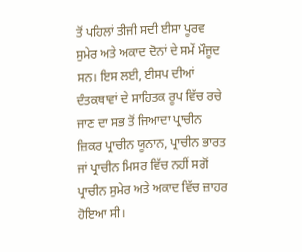ਤੋਂ ਪਹਿਲਾਂ ਤੀਜੀ ਸਦੀ ਈਸਾ ਪੂਰਵ ਸੁਮੇਰ ਅਤੇ ਅਕਾਦ ਦੋਨਾਂ ਦੇ ਸਮੇਂ ਮੌਜੂਦ ਸਨ। ਇਸ ਲਈ, ਈਸਪ ਦੀਆਂ ਦੰਤਕਥਾਵਾਂ ਦੇ ਸਾਹਿਤਕ ਰੂਪ ਵਿੱਚ ਰਚੇ ਜਾਣ ਦਾ ਸਭ ਤੋਂ ਜਿਆਦਾ ਪ੍ਰਾਚੀਨ ਜ਼ਿਕਰ ਪ੍ਰਾਚੀਨ ਯੂਨਾਨ, ਪ੍ਰਾਚੀਨ ਭਾਰਤ ਜਾਂ ਪ੍ਰਾਚੀਨ ਮਿਸਰ ਵਿੱਚ ਨਹੀਂ ਸਗੋਂ ਪ੍ਰਾਚੀਨ ਸੁਮੇਰ ਅਤੇ ਅਕਾਦ ਵਿੱਚ ਜ਼ਾਹਰ ਹੋਇਆ ਸੀ।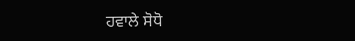ਹਵਾਲੇ ਸੋਧੋ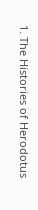1. The Histories of Herodotus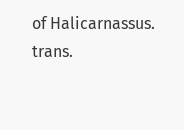of Halicarnassus. trans.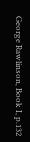George Rawlinson, Book I, p.132